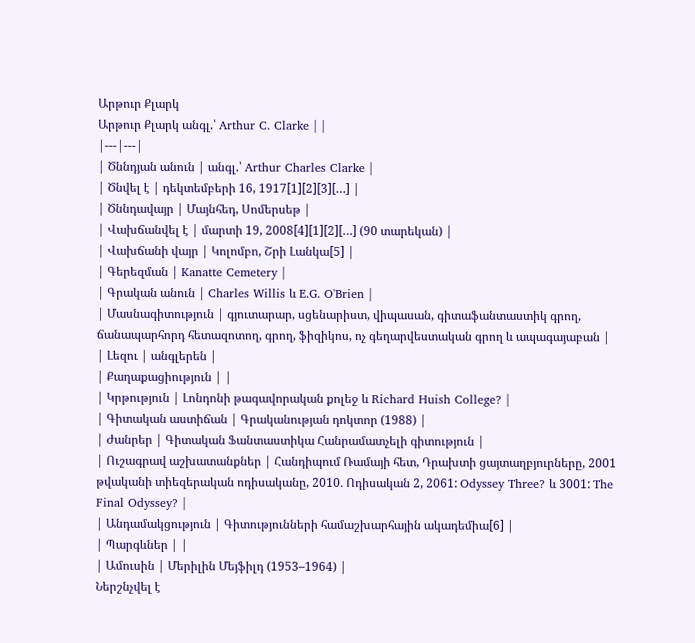Արթուր Քլարկ
Արթուր Քլարկ անգլ.՝ Arthur C. Clarke | |
|---|---|
| Ծննդյան անուն | անգլ.՝ Arthur Charles Clarke |
| Ծնվել է | դեկտեմբերի 16, 1917[1][2][3][…] |
| Ծննդավայր | Մայնհեդ, Սոմերսեթ |
| Վախճանվել է | մարտի 19, 2008[4][1][2][…] (90 տարեկան) |
| Վախճանի վայր | Կոլոմբո, Շրի Լանկա[5] |
| Գերեզման | Kanatte Cemetery |
| Գրական անուն | Charles Willis և E.G. O'Brien |
| Մասնագիտություն | գյուտարար, սցենարիստ, վիպասան, գիտաֆանտաստիկ գրող, ճանապարհորդ հետազոտող, գրող, ֆիզիկոս, ոչ գեղարվեստական գրող և ապագայաբան |
| Լեզու | անգլերեն |
| Քաղաքացիություն | |
| Կրթություն | Լոնդոնի թագավորական քոլեջ և Richard Huish College? |
| Գիտական աստիճան | Գրականության դոկտոր (1988) |
| Ժանրեր | Գիտական Ֆանտաստիկա Հանրամատչելի գիտություն |
| Ուշագրավ աշխատանքներ | Հանդիպում Ռամայի հետ, Դրախտի ցայտաղբյուրները, 2001 թվականի տիեզերական ոդիսականը, 2010․ Ոդիսական 2, 2061: Odyssey Three? և 3001: The Final Odyssey? |
| Անդամակցություն | Գիտությունների համաշխարհային ակադեմիա[6] |
| Պարգևներ | |
| Ամուսին | Մերիլին Մեյֆիլդ (1953–1964) |
Ներշնչվել է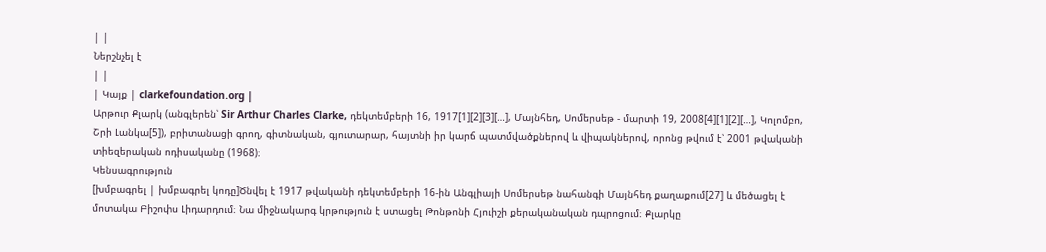| |
Ներշնչել է
| |
| Կայք | clarkefoundation.org |
Արթուր Քլարկ (անգլերեն՝ Sir Arthur Charles Clarke, դեկտեմբերի 16, 1917[1][2][3][…], Մայնհեդ, Սոմերսեթ - մարտի 19, 2008[4][1][2][…], Կոլոմբո, Շրի Լանկա[5]), բրիտանացի գրող, գիտնական, գյուտարար, հայտնի իր կարճ պատմվածքներով և վիպակներով, որոնց թվում է՝ 2001 թվականի տիեզերական ոդիսականը (1968)։
Կենսագրություն
[խմբագրել | խմբագրել կոդը]Ծնվել է 1917 թվականի դեկտեմբերի 16-ին Անգլիայի Սոմերսեթ նահանգի Մայնհեդ քաղաքում[27] և մեծացել է մոտակա Բիշոփս Լիդարդում։ Նա միջնակարգ կրթություն է ստացել Թոնթոնի Հյուիշի քերականական դպրոցում։ Քլարկը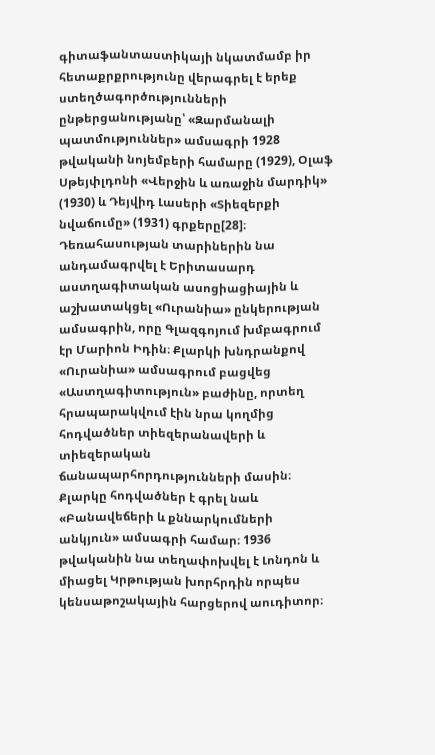գիտաֆանտաստիկայի նկատմամբ իր հետաքրքրությունը վերագրել է երեք ստեղծագործությունների ընթերցանությանը՝ «Զարմանալի պատմություններ» ամսագրի 1928 թվականի նոյեմբերի համարը (1929), Օլաֆ Սթեյփլդոնի «Վերջին և առաջին մարդիկ» (1930) և Դեյվիդ Լասերի «Տիեզերքի նվաճումը» (1931) գրքերը[28]։
Դեռահասության տարիներին նա անդամագրվել է Երիտասարդ աստղագիտական ասոցիացիային և աշխատակցել «Ուրանիա» ընկերության ամսագրին, որը Գլազգոյում խմբագրում էր Մարիոն Իդին։ Քլարկի խնդրանքով «Ուրանիա» ամսագրում բացվեց «Աստղագիտություն» բաժինը, որտեղ հրապարակվում էին նրա կողմից հոդվածներ տիեզերանավերի և տիեզերական ճանապարհորդությունների մասին։ Քլարկը հոդվածներ է գրել նաև «Բանավեճերի և քննարկումների անկյուն» ամսագրի համար։ 1936 թվականին նա տեղափոխվել է Լոնդոն և միացել Կրթության խորհրդին որպես կենսաթոշակային հարցերով աուդիտոր։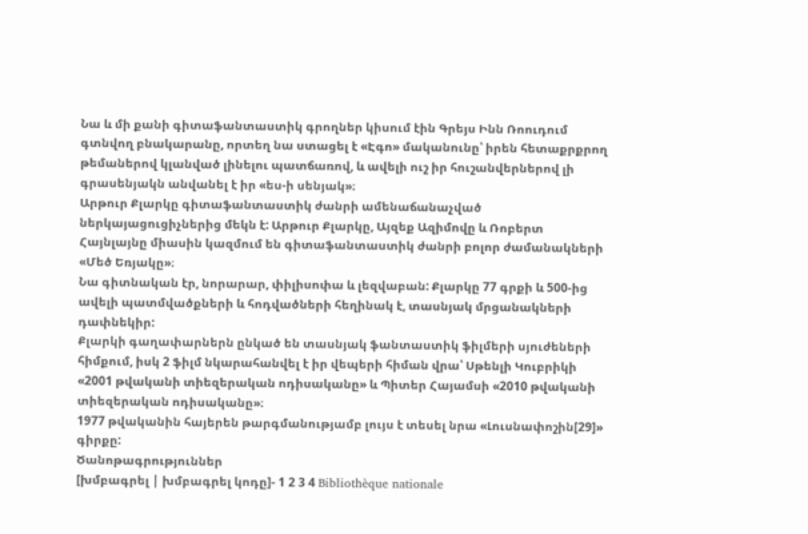Նա և մի քանի գիտաֆանտաստիկ գրողներ կիսում էին Գրեյս Ինն Ռոուդում գտնվող բնակարանը, որտեղ նա ստացել է «Էգո» մականունը՝ իրեն հետաքրքրող թեմաներով կլանված լինելու պատճառով, և ավելի ուշ իր հուշանվերներով լի գրասենյակն անվանել է իր «ես-ի սենյակ»։
Արթուր Քլարկը գիտաֆանտաստիկ ժանրի ամենաճանաչված ներկայացուցիչներից մեկն է: Արթուր Քլարկը, Այզեք Ազիմովը և Ռոբերտ Հայնլայնը միասին կազմում են գիտաֆանտաստիկ ժանրի բոլոր ժամանակների «Մեծ Եռյակը»։
Նա գիտնական էր, նորարար, փիլիսոփա և լեզվաբան: Քլարկը 77 գրքի և 500-ից ավելի պատմվածքների և հոդվածների հեղինակ է, տասնյակ մրցանակների դափնեկիր:
Քլարկի գաղափարներն ընկած են տասնյակ ֆանտաստիկ ֆիլմերի սյուժեների հիմքում, իսկ 2 ֆիլմ նկարահանվել է իր վեպերի հիման վրա՝ Սթենլի Կուբրիկի «2001 թվականի տիեզերական ոդիսականը» և Պիտեր Հայամսի «2010 թվականի տիեզերական ոդիսականը»։
1977 թվականին հայերեն թարգմանությամբ լույս է տեսել նրա «Լուսնափոշին[29]» գիրքը:
Ծանոթագրություններ
[խմբագրել | խմբագրել կոդը]- 1 2 3 4 Bibliothèque nationale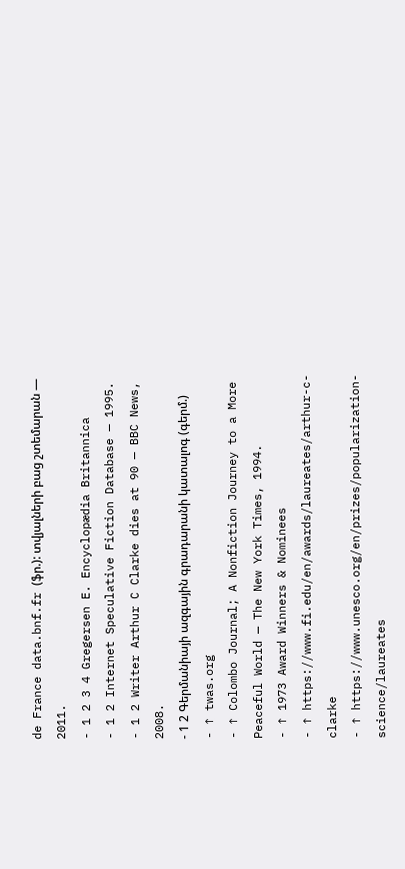de France data.bnf.fr (ֆր.): տվյալների բաց շտեմարան — 2011.
- 1 2 3 4 Gregersen E. Encyclopædia Britannica
- 1 2 Internet Speculative Fiction Database — 1995.
- 1 2 Writer Arthur C Clarke dies at 90 — BBC News, 2008.
- 1 2 Գերմանիայի ազգային գրադարանի կատալոգ (գերմ.)
- ↑ twas.org
- ↑ Colombo Journal; A Nonfiction Journey to a More Peaceful World — The New York Times, 1994.
- ↑ 1973 Award Winners & Nominees
- ↑ https://www.fi.edu/en/awards/laureates/arthur-c-clarke
- ↑ https://www.unesco.org/en/prizes/popularization-science/laureates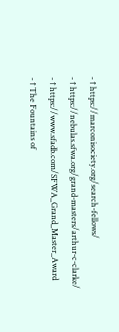- ↑ https://marconisociety.org/search-fellows/
- ↑ https://nebulas.sfwa.org/grand-masters/arthur-c-clarke/
- ↑ https://www.sfadb.com/SFWA_Grand_Master_Award
- ↑ The Fountains of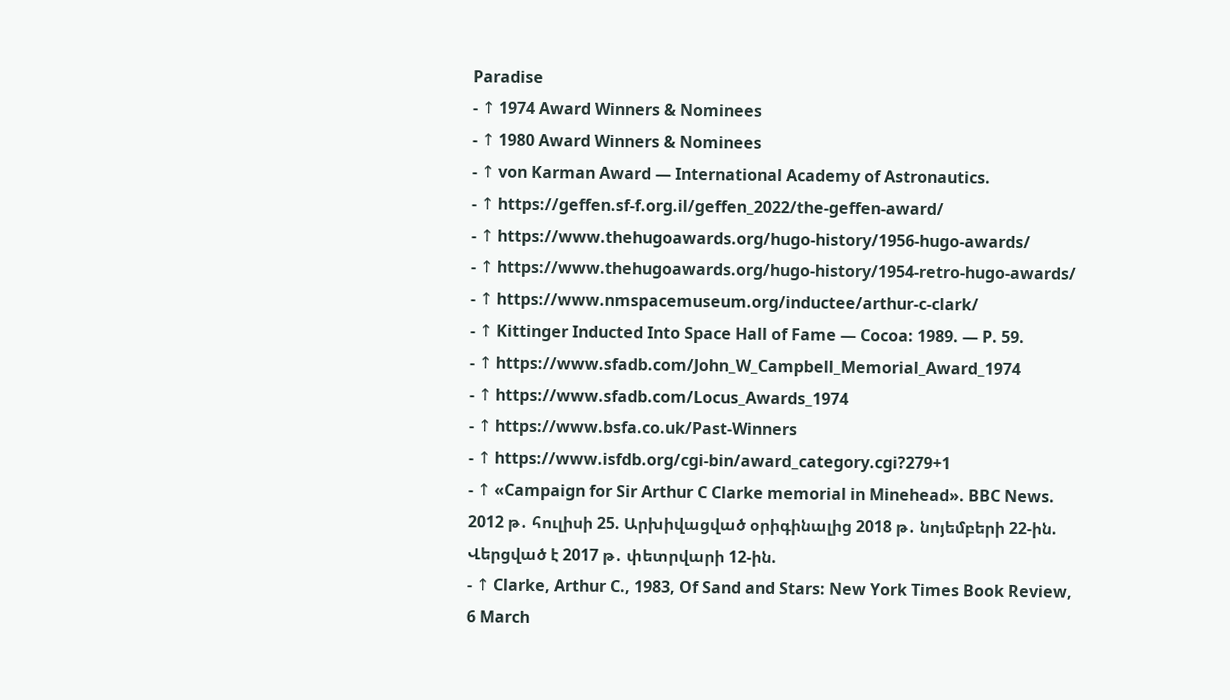Paradise
- ↑ 1974 Award Winners & Nominees
- ↑ 1980 Award Winners & Nominees
- ↑ von Karman Award — International Academy of Astronautics.
- ↑ https://geffen.sf-f.org.il/geffen_2022/the-geffen-award/
- ↑ https://www.thehugoawards.org/hugo-history/1956-hugo-awards/
- ↑ https://www.thehugoawards.org/hugo-history/1954-retro-hugo-awards/
- ↑ https://www.nmspacemuseum.org/inductee/arthur-c-clark/
- ↑ Kittinger Inducted Into Space Hall of Fame — Cocoa: 1989. — P. 59.
- ↑ https://www.sfadb.com/John_W_Campbell_Memorial_Award_1974
- ↑ https://www.sfadb.com/Locus_Awards_1974
- ↑ https://www.bsfa.co.uk/Past-Winners
- ↑ https://www.isfdb.org/cgi-bin/award_category.cgi?279+1
- ↑ «Campaign for Sir Arthur C Clarke memorial in Minehead». BBC News. 2012 թ․ հուլիսի 25. Արխիվացված օրիգինալից 2018 թ․ նոյեմբերի 22-ին. Վերցված է 2017 թ․ փետրվարի 12-ին.
- ↑ Clarke, Arthur C., 1983, Of Sand and Stars: New York Times Book Review, 6 March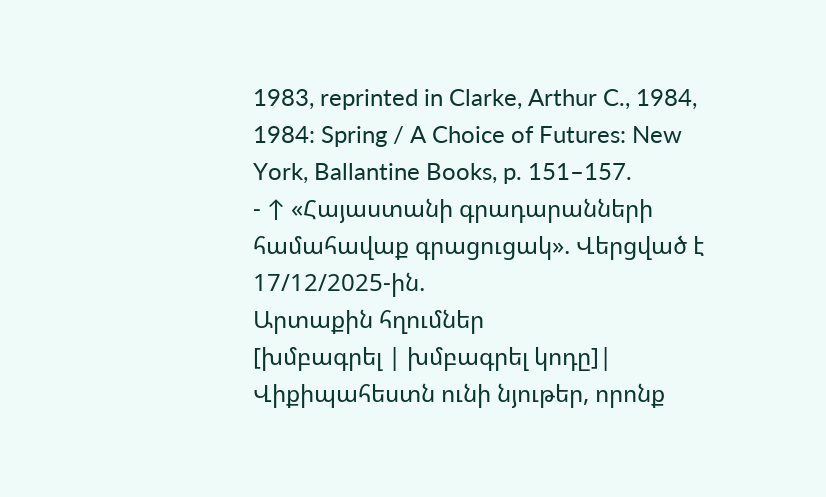1983, reprinted in Clarke, Arthur C., 1984, 1984: Spring / A Choice of Futures: New York, Ballantine Books, p. 151–157.
- ↑ «Հայաստանի գրադարանների համահավաք գրացուցակ». Վերցված է 17/12/2025-ին.
Արտաքին հղումներ
[խմբագրել | խմբագրել կոդը]| Վիքիպահեստն ունի նյութեր, որոնք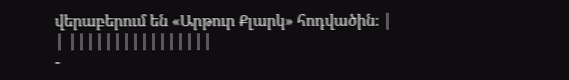վերաբերում են «Արթուր Քլարկ» հոդվածին։ |
| ||||||||||||||||
-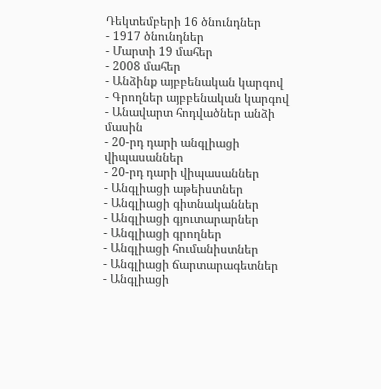Դեկտեմբերի 16 ծնունդներ
- 1917 ծնունդներ
- Մարտի 19 մահեր
- 2008 մահեր
- Անձինք այբբենական կարգով
- Գրողներ այբբենական կարգով
- Անավարտ հոդվածներ անձի մասին
- 20-րդ դարի անգլիացի վիպասաններ
- 20-րդ դարի վիպասաններ
- Անգլիացի աթեիստներ
- Անգլիացի գիտնականներ
- Անգլիացի գյուտարարներ
- Անգլիացի գրողներ
- Անգլիացի հումանիստներ
- Անգլիացի ճարտարագետներ
- Անգլիացի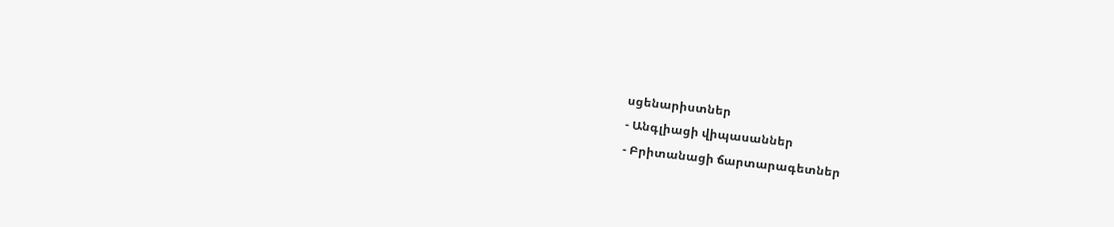սցենարիստներ
- Անգլիացի վիպասաններ
- Բրիտանացի ճարտարագետներ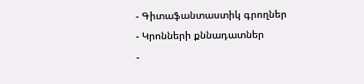- Գիտաֆանտաստիկ գրողներ
- Կրոնների քննադատներ
-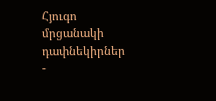Հյուգո մրցանակի դափնեկիրներ
-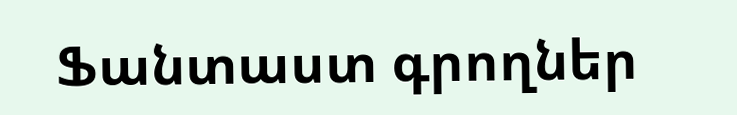Ֆանտաստ գրողներ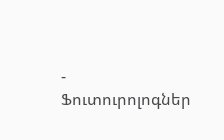- Ֆուտուրոլոգներ